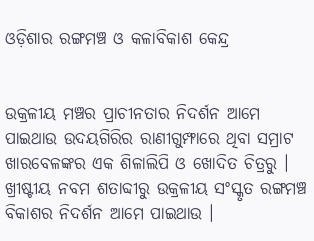ଓଡ଼ିଶାର ରଙ୍ଗମଞ୍ଚ ଓ କଳାବିକାଶ କେନ୍ଦ୍ର


ଉକ୍ରଳୀୟ ମଞ୍ଚର ପ୍ରାଚୀନତାର ନିଦର୍ଶନ ଆମେ ପାଇଥାଉ ଉଦୟଗିରିର ରାଣୀଗୁମ୍ଫାରେ ଥିବା ସମ୍ରାଟ ଖାରବେଳଙ୍କର ଏକ ଶିଳାଲିପି ଓ ଖୋଦିତ ଚିତ୍ରରୁ । ଖ୍ରୀଷ୍ଟୀୟ ନବମ ଶତାବ୍ଦୀରୁ ଉକ୍ରଳୀୟ ସଂସ୍କୃତ ରଙ୍ଗମଞ୍ଚ ବିକାଶର ନିଦର୍ଶନ ଆମେ ପାଇଥାଉ ।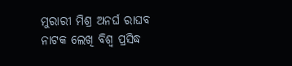ମୁରାରୀ ମିଶ୍ର ଅନର୍ଘ ରାଘବ ନାଟକ ଲେଖି ବିଶ୍ୱ ପ୍ରସିଦ୍ଧ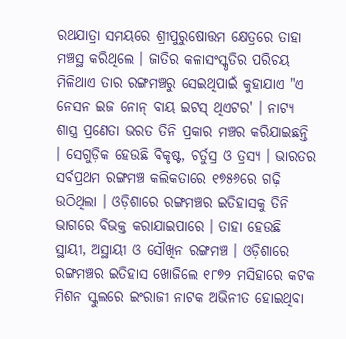ରଥଯାତ୍ରା ସମୟରେ ଶ୍ରୀପୁରୁଷୋତ୍ତମ କ୍ଷେତ୍ରରେ ତାହା ମଞ୍ଚସ୍ଥ କରିଥିଲେ । ଜାତିର କଳାସଂସ୍କୃତିର ପରିଚୟ ମିଳିଥାଏ ତାର ରଙ୍ଗମଞ୍ଚରୁ ସେଇଥିପାଇଁ କୁହାଯାଏ "ଏ ନେସନ ଇଜ ନୋନ୍ ବାୟ ଇଟସ୍ ଥିଏଟର' । ନାଟ୍ୟ ଶାସ୍ତ୍ର ପ୍ରଣେତା ଭରତ ତିନି ପ୍ରକାର ମଞ୍ଚର କରିଯାଇଛନ୍ତି । ସେଗୁଡ଼ିକ ହେଉଛି ବିକୃଷ୍ଟ, ଚର୍ତୁସ୍ର ଓ ତ୍ରସ୍ୟ । ଭାରତର ସର୍ବପ୍ରଥମ ରଙ୍ଗମଞ୍ଚ କଲିକତାରେ ୧୭୫୬ରେ ଗଢ଼ି ଉଠିଥିଲା । ଓଡ଼ିଶାରେ ରଙ୍ଗମଞ୍ଚର ଇତିହାସକୁ ତିନି ଭାଗରେ ବିଭକ୍ତ କରାଯାଇପାରେ । ତାହା ହେଉଛି ସ୍ଥାୟୀ, ଅସ୍ଥାୟୀ ଓ ସୌଖିନ ରଙ୍ଗମଞ୍ଚ । ଓଡ଼ିଶାରେ ରଙ୍ଗମଞ୍ଚର ଇତିହାସ ଖୋଜିଲେ ୧୮୭୨ ମସିହାରେ କଟକ ମିଶନ ସ୍କୁଲରେ ଇଂରାଜୀ ନାଟକ ଅଭିନୀତ ହୋଇଥିବା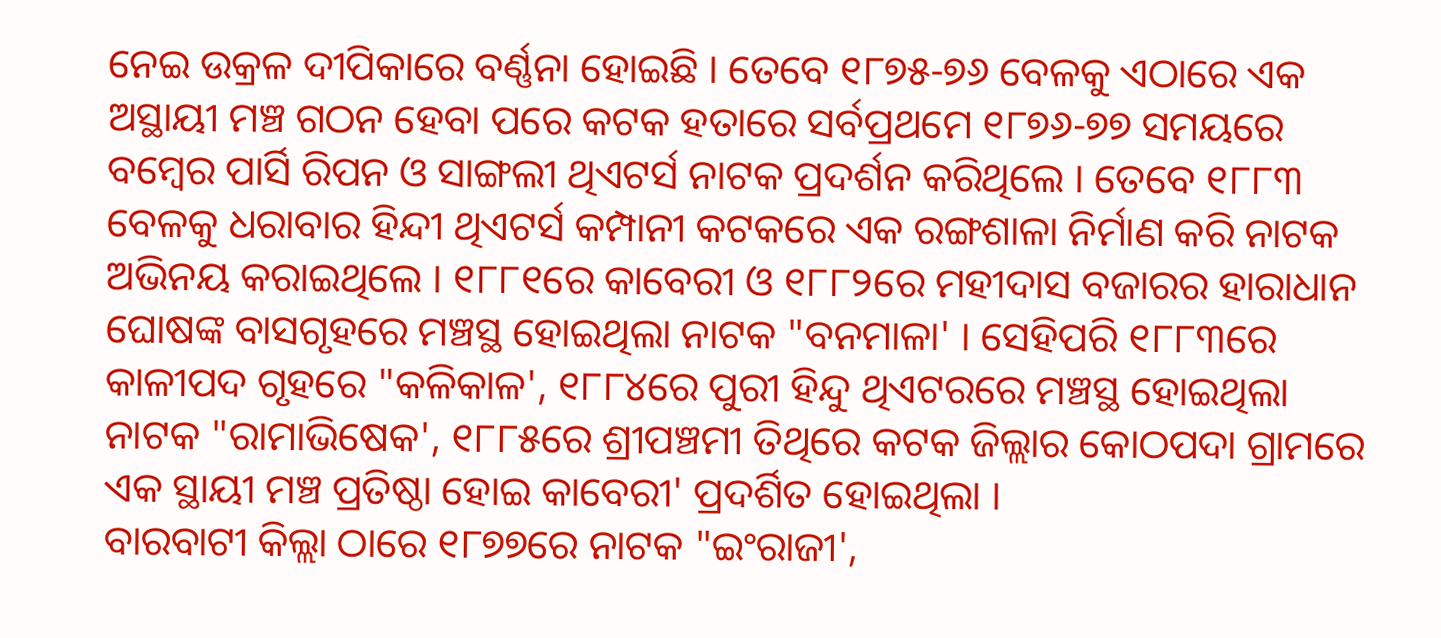ନେଇ ଉକ୍ରଳ ଦୀପିକାରେ ବର୍ଣ୍ଣନା ହୋଇଛି । ତେବେ ୧୮୭୫-୭୬ ବେଳକୁ ଏଠାରେ ଏକ ଅସ୍ଥାୟୀ ମଞ୍ଚ ଗଠନ ହେବା ପରେ କଟକ ହତାରେ ସର୍ବପ୍ରଥମେ ୧୮୭୬-୭୭ ସମୟରେ ବମ୍ବେର ପାର୍ସି ରିପନ ଓ ସାଙ୍ଗଲୀ ଥିଏଟର୍ସ ନାଟକ ପ୍ରଦର୍ଶନ କରିଥିଲେ । ତେବେ ୧୮୮୩ ବେଳକୁ ଧରାବାର ହିନ୍ଦୀ ଥିଏଟର୍ସ କମ୍ପାନୀ କଟକରେ ଏକ ରଙ୍ଗଶାଳା ନିର୍ମାଣ କରି ନାଟକ ଅଭିନୟ କରାଇଥିଲେ । ୧୮୮୧ରେ କାବେରୀ ଓ ୧୮୮୨ରେ ମହୀଦାସ ବଜାରର ହାରାଧାନ ଘୋଷଙ୍କ ବାସଗୃହରେ ମଞ୍ଚସ୍ଥ ହୋଇଥିଲା ନାଟକ "ବନମାଳା' । ସେହିପରି ୧୮୮୩ରେ କାଳୀପଦ ଗୃହରେ "କଳିକାଳ', ୧୮୮୪ରେ ପୁରୀ ହିନ୍ଦୁ ଥିଏଟରରେ ମଞ୍ଚସ୍ଥ ହୋଇଥିଲା ନାଟକ "ରାମାଭିଷେକ', ୧୮୮୫ରେ ଶ୍ରୀପଞ୍ଚମୀ ତିଥିରେ କଟକ ଜିଲ୍ଲାର କୋଠପଦା ଗ୍ରାମରେ ଏକ ସ୍ଥାୟୀ ମଞ୍ଚ ପ୍ରତିଷ୍ଠା ହୋଇ କାବେରୀ' ପ୍ରଦର୍ଶିତ ହୋଇଥିଲା ।
ବାରବାଟୀ କିଲ୍ଲା ଠାରେ ୧୮୭୭ରେ ନାଟକ "ଇଂରାଜୀ',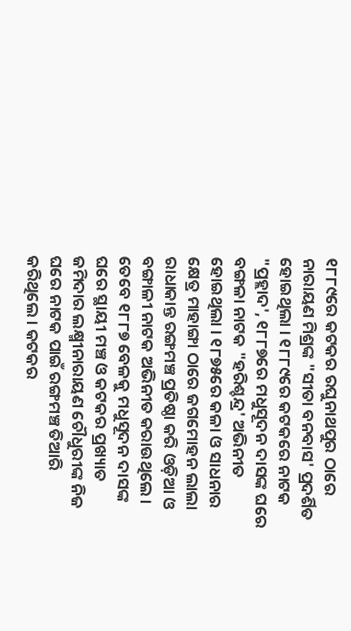୧୮୮୯ରେ କଟକର ରଘୁନାଥପୁର ଠାରେ ନାରାୟଣ ମିଶ୍ରଙ୍କ "ସୀତା ବନବାସ' ପ୍ରଦର୍ଶିତ ହୋଇଥିଲା । ୧୮୮୯ରେ କଟକରେ ନାଟକ "ପ୍ରହ୍ଲାଦ', ୧୮୮୭ରେ ମଧୁସୂଦନ ଦାସଙ୍କ ଘରେ ବଙ୍ଗଳା ନାଟକ "ହରିଶ୍ଚନ୍ଦ୍ର' ଅଭିନୀତ ହୋଇଥିଲା । ୧୮୭୫ରେ କଳା ଓ ସାଧନାର କ୍ଷେତ୍ର ମାହାଙ୍ଗା ଠାରେ ଜଗମୋହନ ଲାଲା ରାଧାକାନ୍ତ ରଙ୍ଗମଞ୍ଚ ପ୍ରତିଷ୍ଠା କରି ଓଡ଼ିଆ ଓ ବଙ୍ଗାଳୀ ନାଟକ ଅଭିନୀତ କରାଉଥିଲେ । ତେବେ ୧୮୮୭ ବେଳକୁ ମଧୁସୂଦନ ଦାସଙ୍କ ଘରେ ସ୍ଥାୟୀ ମଞ୍ଚ ଓ କଟକର ପ୍ରଖ୍ୟାତ ଜମିଦାର ଲକ୍ଷ୍ମୀନାରାୟଣ ଚୌଧୁରୀଙ୍କ ନିଜ ଘରେ ନାଟକ ପାଇଁ ରଙ୍ଗମଞ୍ଚ ତିଆରି କରିଥିଲେ । କଟକର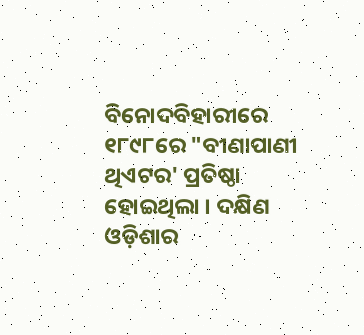ବିନୋଦବିହାରୀରେ ୧୮୯୮ରେ "ବୀଣାପାଣୀ ଥିଏଟର' ପ୍ରତିଷ୍ଠା ହୋଇଥିଲା । ଦକ୍ଷିଣ ଓଡ଼ିଶାର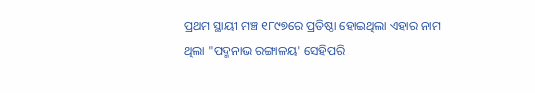ପ୍ରଥମ ସ୍ଥାୟୀ ମଞ୍ଚ ୧୮୯୭ରେ ପ୍ରତିଷ୍ଠା ହୋଇଥିଲା ଏହାର ନାମ ଥିଲା "ପଦ୍ମନାଭ ରଙ୍ଗାଳୟ' ସେହିପରି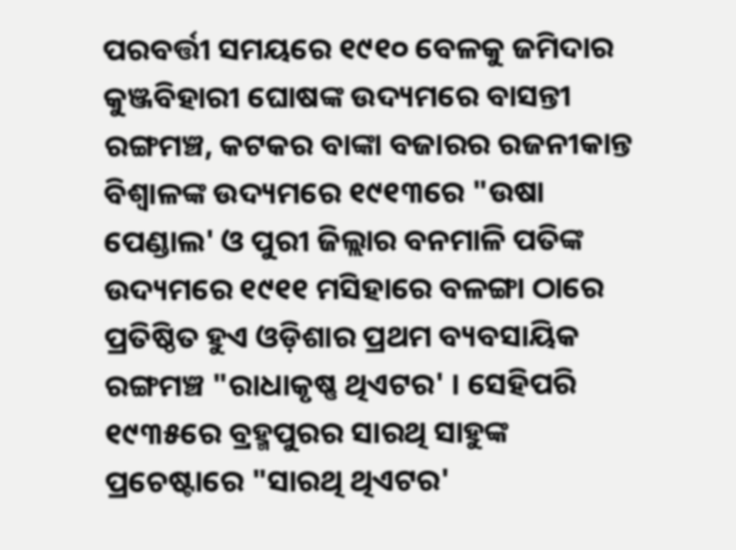ପରବର୍ତ୍ତୀ ସମୟରେ ୧୯୧୦ ବେଳକୁ ଜମିଦାର କୁଞ୍ଜବିହାରୀ ଘୋଷଙ୍କ ଉଦ୍ୟମରେ ବାସନ୍ତୀ ରଙ୍ଗମଞ୍ଚ, କଟକର ବାଙ୍କା ବଜାରର ରଜନୀକାନ୍ତ ବିଶ୍ୱାଳଙ୍କ ଉଦ୍ୟମରେ ୧୯୧୩ରେ "ଉଷା ପେଣ୍ଡାଲ' ଓ ପୁରୀ ଜିଲ୍ଲାର ବନମାଳି ପତିଙ୍କ ଉଦ୍ୟମରେ ୧୯୧୧ ମସିହାରେ ବଳଙ୍ଗା ଠାରେ ପ୍ରତିଷ୍ଠିତ ହୁଏ ଓଡ଼ିଶାର ପ୍ରଥମ ବ୍ୟବସାୟିକ ରଙ୍ଗମଞ୍ଚ "ରାଧାକୃଷ୍ଣ ଥିଏଟର' । ସେହିପରି ୧୯୩୫ରେ ବ୍ରହ୍ମପୁରର ସାରଥି ସାହୁଙ୍କ ପ୍ରଚେଷ୍ଟାରେ "ସାରଥି ଥିଏଟର'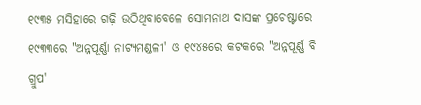୧୯୩୫ ମସିହାରେ ଗଢ଼ି ଉଠିଥିବାବେଳେ ସୋମନାଥ ଦାସଙ୍କ ପ୍ରଚେଷ୍ଟାରେ ୧୯୩୩ରେ "ଅନ୍ନପୂର୍ଣ୍ଣା ନାଟ୍ୟମଣ୍ଡଳୀ' ଓ ୧୯୪୫ରେ କଟକରେ "ଅନ୍ନପୂର୍ଣ୍ଣ ବି ଗ୍ରୁପ'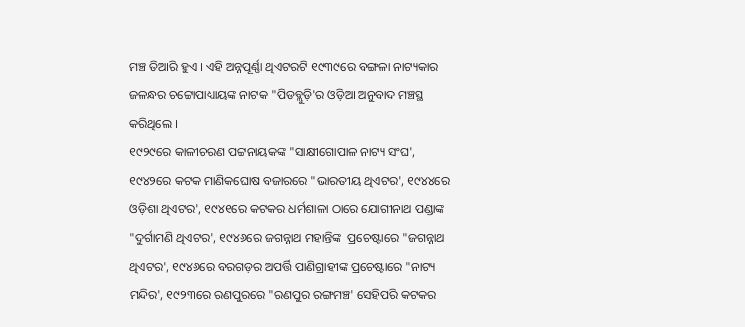ମଞ୍ଚ ତିଆରି ହୁଏ । ଏହି ଅନ୍ନପୂର୍ଣ୍ଣା ଥିଏଟରଟି ୧୯୩୯ରେ ବଙ୍ଗଳା ନାଟ୍ୟକାର ଜଳନ୍ଧର ଚଟ୍ଟୋପାଧ୍ୟାୟଙ୍କ ନାଟକ "ପିଡବ୍ଲୁଡ଼ି'ର ଓଡ଼ିଆ ଅନୁବାଦ ମଞ୍ଚସ୍ଥ କରିଥିଲେ ।
୧୯୨୯ରେ କାଳୀଚରଣ ପଟ୍ଟନାୟକଙ୍କ "ସାକ୍ଷୀଗୋପାଳ ନାଟ୍ୟ ସଂଘ', ୧୯୪୨ରେ କଟକ ମାଣିକଘୋଷ ବଜାରରେ "ଭାରତୀୟ ଥିଏଟର', ୧୯୪୪ରେ ଓଡ଼ିଶା ଥିଏଟର', ୧୯୪୧ରେ କଟକର ଧର୍ମଶାଳା ଠାରେ ଯୋଗୀନାଥ ପଣ୍ଡାଙ୍କ "ଦୁର୍ଗାମଣି ଥିଏଟର', ୧୯୪୬ରେ ଜଗନ୍ନାଥ ମହାନ୍ତିଙ୍କ  ପ୍ରଚେଷ୍ଟାରେ "ଜଗନ୍ନାଥ ଥିଏଟର', ୧୯୪୬ରେ ବରଗଡ଼ର ଅପର୍ତ୍ତି ପାଣିଗ୍ରାହୀଙ୍କ ପ୍ରଚେଷ୍ଟାରେ "ନାଟ୍ୟ ମନ୍ଦିର', ୧୯୨୩ରେ ରଣପୁରରେ "ରଣପୁର ରଙ୍ଗମଞ୍ଚ' ସେହିପରି କଟକର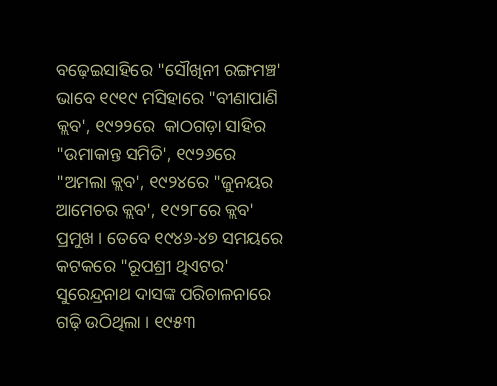ବଢ଼େଇସାହିରେ "ସୌଖିନୀ ରଙ୍ଗମଞ୍ଚ' ଭାବେ ୧୯୧୯ ମସିହାରେ "ବୀଣାପାଣି କ୍ଲବ', ୧୯୨୨ରେ  କାଠଗଡ଼ା ସାହିର "ଉମାକାନ୍ତ ସମିତି', ୧୯୨୬ରେ "ଅମଲା କ୍ଲବ', ୧୯୨୪ରେ "ଜୁନୟର ଆମେଚର କ୍ଲବ', ୧୯୨୮ରେ କ୍ଲବ' ପ୍ରମୁଖ । ତେବେ ୧୯୪୬-୪୭ ସମୟରେ କଟକରେ "ରୂପଶ୍ରୀ ଥିଏଟର' ସୁରେନ୍ଦ୍ରନାଥ ଦାସଙ୍କ ପରିଚାଳନାରେ ଗଢ଼ି ଉଠିଥିଲା । ୧୯୫୩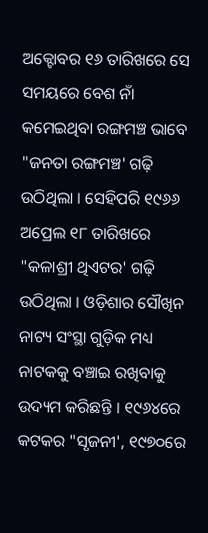ଅକ୍ଟୋବର ୧୬ ତାରିଖରେ ସେ ସମୟରେ ବେଶ ନାଁ କମେଇଥିବା ରଙ୍ଗମଞ୍ଚ ଭାବେ "ଜନତା ରଙ୍ଗମଞ୍ଚ' ଗଢ଼ି ଉଠିଥିଲା । ସେହିପରି ୧୯୬୬ ଅପ୍ରେଲ ୧୮ ତାରିଖରେ "କଳାଶ୍ରୀ ଥିଏଟର' ଗଢ଼ି ଉଠିଥିଲା । ଓଡ଼ିଶାର ସୌଖିନ ନାଟ୍ୟ ସଂସ୍ଥା ଗୁଡ଼ିକ ମଧ୍ୟ ନାଟକକୁ ବଞ୍ଚାଇ ରଖିବାକୁ ଉଦ୍ୟମ କରିଛନ୍ତି । ୧୯୬୪ରେ କଟକର "ସୃଜନୀ', ୧୯୭୦ରେ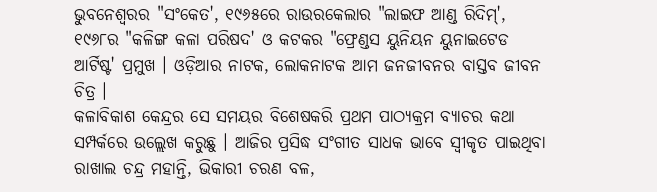ଭୁବନେଶ୍ୱରର "ସଂକେତ', ୧୯୬୫ରେ ରାଉରକେଲାର "ଲାଇଫ ଆଣ୍ଡ ରିଦିମ୍', ୧୯୬୮ର "କଳିଙ୍ଗ କଳା ପରିଷଦ' ଓ କଟକର "ଫ୍ରେଣ୍ଡସ ୟୁନିୟନ ୟୁନାଇଟେଡ ଆର୍ଟିଷ୍ଟ' ପ୍ରମୁଖ । ଓଡ଼ିଆର ନାଟକ, ଲୋକନାଟକ ଆମ ଜନଜୀବନର ବାସ୍ତବ ଜୀବନ ଚିତ୍ର ।
କଳାବିକାଶ କେନ୍ଦ୍ରର ସେ ସମୟର ବିଶେଷକରି ପ୍ରଥମ ପାଠ୍ୟକ୍ରମ ବ୍ୟାଚର କଥା ସମ୍ପର୍କରେ ଉଲ୍ଲେଖ କରୁଛୁ । ଆଜିର ପ୍ରସିଦ୍ଧ ସଂଗୀତ ସାଧକ ଭାବେ ସ୍ୱୀକୃତ ପାଇଥିବା ରାଖାଲ ଚନ୍ଦ୍ର ମହାନ୍ତି, ଭିକାରୀ ଚରଣ ବଳ,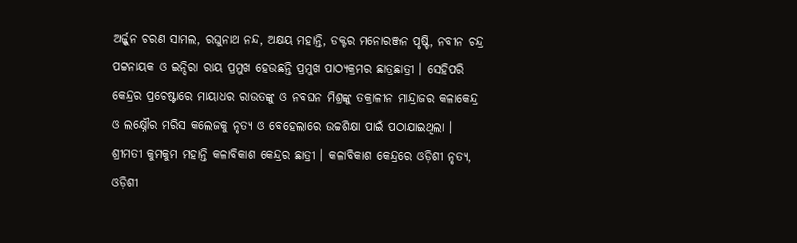ଅର୍ଜ୍ଜୁନ ଚରଣ ସାମଲ, ରଘୁନାଥ ନନ୍ଦ, ଅକ୍ଷୟ ମହାନ୍ତି, ଡକ୍ଟର ମନୋରଞ୍ଜନ ପୃଷ୍ଟି, ନବୀନ ଚନ୍ଦ୍ର ପଟ୍ଟନାୟକ ଓ ଇନ୍ଦିରା ରାୟ ପ୍ରମୁଖ ହେଉଛନ୍ତି ପ୍ରମୁଖ ପାଠ୍ୟକ୍ରମର ଛାତ୍ରଛାତ୍ରୀ । ସେହିପରି କେନ୍ଦ୍ରର ପ୍ରଚେଷ୍ଟାରେ ମାୟାଧର ରାଉତଙ୍କୁ ଓ ନବଘନ ମିଶ୍ରଙ୍କୁ ତକ୍ରାଳୀନ ମାନ୍ଦ୍ରାଜର କଳାକେନ୍ଦ୍ର ଓ ଲକ୍ଷ୍ନୌର ମରିସ କଲେଜକୁ ନୃତ୍ୟ ଓ ବେହେଲାରେ ଉଚ୍ଚଶିକ୍ଷା ପାଇଁ ପଠାଯାଇଥିଲା । ଶ୍ରୀମତୀ କୁମକୁମ ମହାନ୍ତି କଳାବିକାଶ କେନ୍ଦ୍ରର ଛାତ୍ରୀ । କଳାବିକାଶ କେନ୍ଦ୍ରରେ ଓଡ଼ିଶୀ ନୃତ୍ୟ, ଓଡ଼ିଶୀ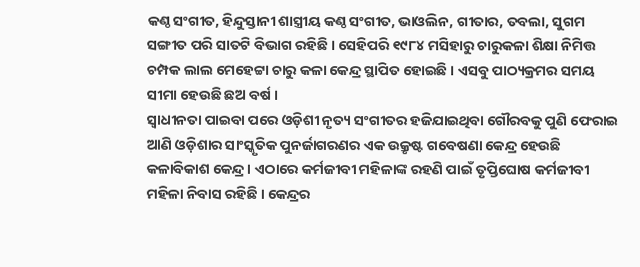କଣ୍ଠ ସଂଗୀତ, ହିନ୍ଦୁସ୍ତାନୀ ଶାସ୍ତ୍ରୀୟ କଣ୍ଠ ସଂଗୀତ, ଭାଓଲିନ, ଗୀତାର, ତବଲା, ସୁଗମ ସଙ୍ଗୀତ ପରି ସାତଟି ବିଭାଗ ରହିଛି । ସେହିପରି ୧୯୮୪ ମସିହାରୁ ଚାରୁକଳା ଶିକ୍ଷା ନିମିତ୍ତ ଚମ୍ପକ ଲାଲ ମେହେଟ୍ଟା ଚାରୁ କଳା କେନ୍ଦ୍ର ସ୍ଥାପିତ ହୋଇଛି । ଏସବୁ ପାଠ୍ୟକ୍ରମର ସମୟ ସୀମା ହେଉଛି ଛଅ ବର୍ଷ ।
ସ୍ୱାଧୀନତା ପାଇବା ପରେ ଓଡ଼ିଶୀ ନୃତ୍ୟ ସଂଗୀତର ହଜିଯାଇଥିବା ଗୌରବକୁ ପୁଣି ଫେରାଇ ଆଣି ଓଡ଼ିଶାର ସାଂସ୍କୃତିକ ପୁନର୍ଜାଗରଣର ଏକ ଉକ୍ରୃଷ୍ଟ ଗବେଷଣା କେନ୍ଦ୍ର ହେଉଛି କଳାବିକାଶ କେନ୍ଦ୍ର । ଏଠାରେ କର୍ମଜୀବୀ ମହିଳାଙ୍କ ରହଣି ପାଇଁ ତୃପ୍ତିଘୋଷ କର୍ମଜୀବୀ ମହିଳା ନିବାସ ରହିଛି । କେନ୍ଦ୍ରର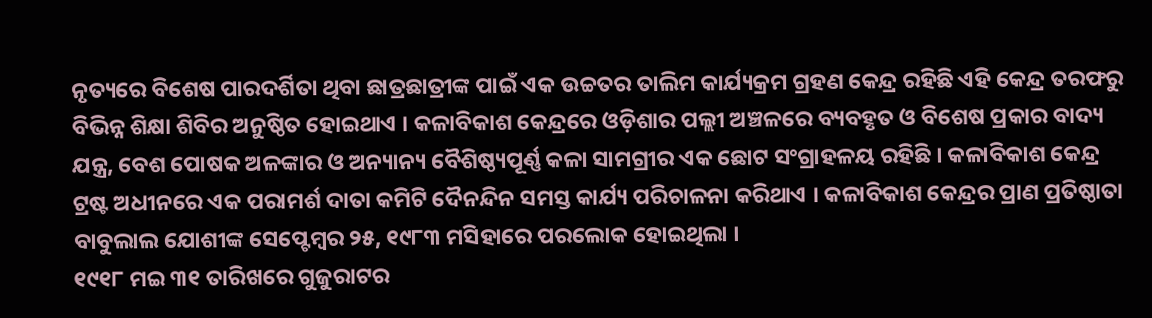ନୃତ୍ୟରେ ବିଶେଷ ପାରଦର୍ଶିତା ଥିବା ଛାତ୍ରଛାତ୍ରୀଙ୍କ ପାଇଁ ଏକ ଉଚ୍ଚତର ତାଲିମ କାର୍ଯ୍ୟକ୍ରମ ଗ୍ରହଣ କେନ୍ଦ୍ର ରହିଛି ଏହି କେନ୍ଦ୍ର ତରଫରୁ ବିଭିନ୍ନ ଶିକ୍ଷା ଶିବିର ଅନୁଷ୍ଠିତ ହୋଇଥାଏ । କଳାବିକାଶ କେନ୍ଦ୍ରରେ ଓଡ଼ିଶାର ପଲ୍ଲୀ ଅଞ୍ଚଳରେ ବ୍ୟବହୃତ ଓ ବିଶେଷ ପ୍ରକାର ବାଦ୍ୟ ଯନ୍ତ୍ର, ବେଶ ପୋଷକ ଅଳଙ୍କାର ଓ ଅନ୍ୟାନ୍ୟ ବୈଶିଷ୍ଠ୍ୟପୂର୍ଣ୍ଣ କଳା ସାମଗ୍ରୀର ଏକ ଛୋଟ ସଂଗ୍ରାହଳୟ ରହିଛି । କଳାବିକାଶ କେନ୍ଦ୍ର ଟ୍ରଷ୍ଟ ଅଧୀନରେ ଏକ ପରାମର୍ଶ ଦାତା କମିଟି ଦୈନନ୍ଦିନ ସମସ୍ତ କାର୍ଯ୍ୟ ପରିଚାଳନା କରିଥାଏ । କଳାବିକାଶ କେନ୍ଦ୍ରର ପ୍ରାଣ ପ୍ରତିଷ୍ଠାତା ବାବୁଲାଲ ଯୋଶୀଙ୍କ ସେପ୍ଟେମ୍ବର ୨୫, ୧୯୮୩ ମସିହାରେ ପରଲୋକ ହୋଇଥିଲା ।
୧୯୧୮ ମଇ ୩୧ ତାରିଖରେ ଗୁଜୁରାଟର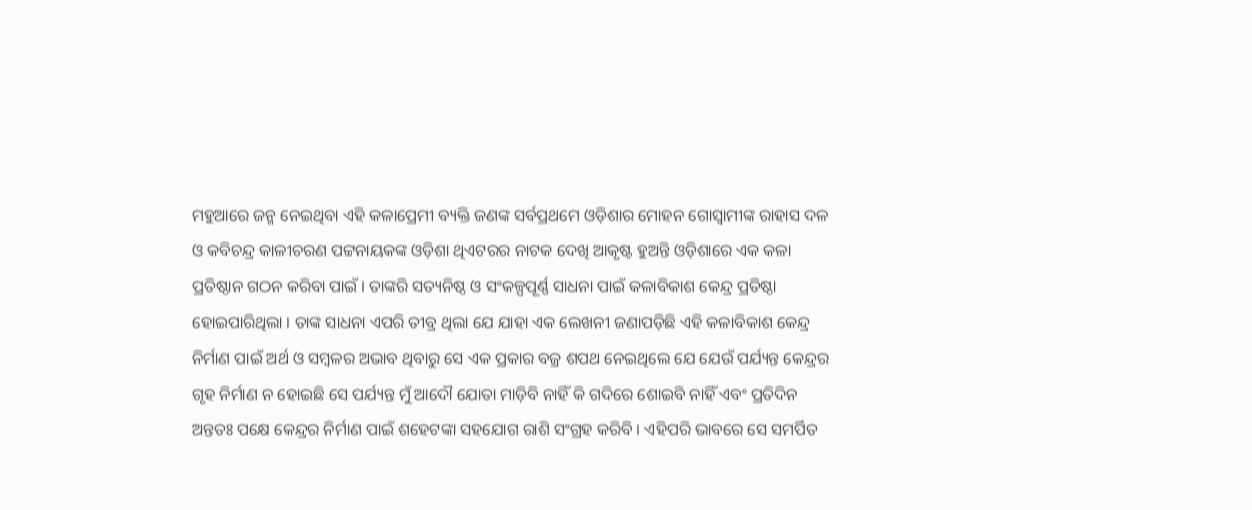ମହୁଆରେ ଜନ୍ମ ନେଇଥିବା ଏହି କଳାପ୍ରେମୀ ବ୍ୟକ୍ତି ଜଣଙ୍କ ସର୍ବପ୍ରଥମେ ଓଡ଼ିଶାର ମୋହନ ଗୋସ୍ୱାମୀଙ୍କ ରାହାସ ଦଳ ଓ କବିଚନ୍ଦ୍ର କାଳୀଚରଣ ପଟ୍ଟନାୟକଙ୍କ ଓଡ଼ିଶା ଥିଏଟରର ନାଟକ ଦେଖି ଆକୃଷ୍ଟ ହୁଅନ୍ତି ଓଡ଼ିଶାରେ ଏକ କଳା ପ୍ରତିଷ୍ଠାନ ଗଠନ କରିବା ପାଇଁ । ତାଙ୍କରି ସତ୍ୟନିଷ୍ଠ ଓ ସଂକଳ୍ପପୂର୍ଣ୍ଣ ସାଧନା ପାଇଁ କଳାବିକାଶ କେନ୍ଦ୍ର ପ୍ରତିଷ୍ଠା ହୋଇପାରିଥିଲା । ତାଙ୍କ ସାଧନା ଏପରି ତୀବ୍ର ଥିଲା ଯେ ଯାହା ଏକ ଲେଖନୀ ଜଣାପଡ଼ିଛି ଏହି କଳାବିକାଶ କେନ୍ଦ୍ର ନିର୍ମାଣ ପାଇଁ ଅର୍ଥ ଓ ସମ୍ବଳର ଅଭାବ ଥିବାରୁ ସେ ଏକ ପ୍ରକାର ବଜ୍ର ଶପଥ ନେଇଥିଲେ ଯେ ଯେଉଁ ପର୍ଯ୍ୟନ୍ତ କେନ୍ଦ୍ରର ଗୃହ ନିର୍ମାଣ ନ ହୋଇଛି ସେ ପର୍ଯ୍ୟନ୍ତ ମୁଁ ଆଦୌ ଯୋତା ମାଡ଼ିବି ନାହିଁ କି ଗଦିରେ ଶୋଇବି ନାହିଁ ଏବଂ ପ୍ରତିଦିନ ଅନ୍ତତଃ ପକ୍ଷେ କେନ୍ଦ୍ରର ନିର୍ମାଣ ପାଇଁ ଶହେଟଙ୍କା ସହଯୋଗ ରାଶି ସଂଗ୍ରହ କରିବି । ଏହିପରି ଭାବରେ ସେ ସମର୍ପିତ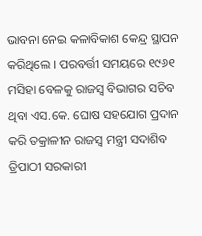ଭାବନା ନେଇ କଳାବିକାଶ କେନ୍ଦ୍ର ସ୍ଥାପନ କରିଥିଲେ । ପରବର୍ତ୍ତୀ ସମୟରେ ୧୯୬୧ ମସିହା ବେଳକୁ ରାଜସ୍ୱ ବିଭାଗର ସଚିବ ଥିବା ଏସ.କେ. ଘୋଷ ସହଯୋଗ ପ୍ରଦାନ କରି ତକ୍ରାଳୀନ ରାଜସ୍ୱ ମନ୍ତ୍ରୀ ସଦାଶିବ ତ୍ରିପାଠୀ ସରକାରୀ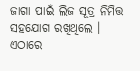ଜାଗା ପାଇଁ ଲିଜ ସୂତ୍ର ନିମିତ୍ତ ସହଯୋଗ ରଖିଥିଲେ । ଏଠାରେ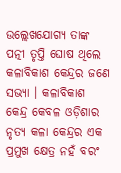ଉଲ୍ଲେଖଯୋଗ୍ୟ ତାଙ୍କ ପତ୍ନୀ ତୃପ୍ତି ଘୋଷ ଥିଲେ କଳାବିକାଶ କେନ୍ଦ୍ରର ଜଣେ ସଭ୍ୟା । କଳାବିକାଶ କେନ୍ଦ୍ର କେବଳ ଓଡ଼ିଶାର ନୃତ୍ୟ କଳା କେନ୍ଦ୍ରର ଏକ ପ୍ରମୁଖ କ୍ଷେତ୍ର ନହଁ ବରଂ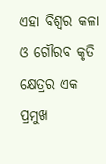ଏହା ବିଶ୍ୱର କଳା ଓ ଗୌରବ କୃତି କ୍ଷେତ୍ରର ଏକ ପ୍ରମୁଖ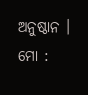ଅନୁଷ୍ଠାନ ।
ମୋ :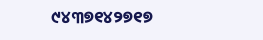୯୪୩୭୧୪୨୭୧୭